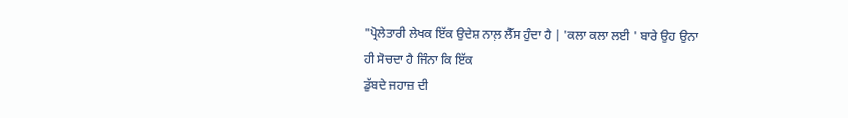"ਪ੍ਰੋਲੇਤਾਰੀ ਲੇਖਕ ਇੱਕ ਉਦੇਸ਼ ਨਾਲ਼ ਲੈੱਸ ਹੁੰਦਾ ਹੈ | 'ਕਲਾ ਕਲਾ ਲਈ ' ਬਾਰੇ ਉਹ ਉਨਾ ਹੀ ਸੋਚਦਾ ਹੈ ਜਿੰਨਾ ਕਿ ਇੱਕ
ਡੁੱਬਦੇ ਜਹਾਜ਼ ਦੀ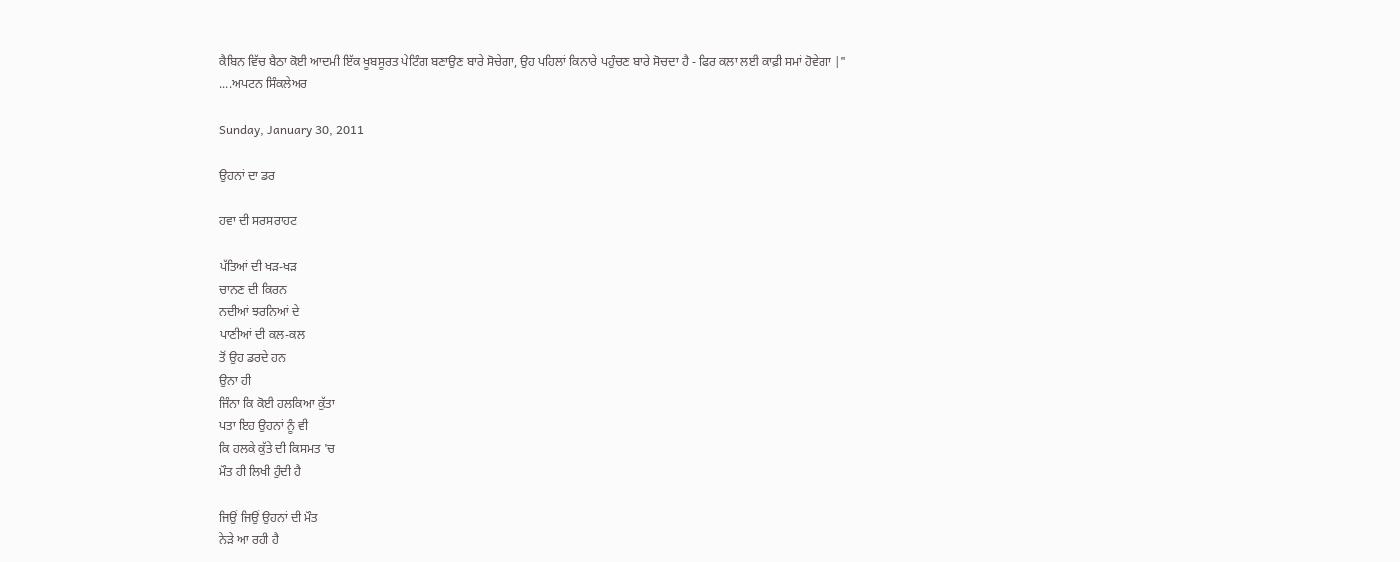ਕੈਬਿਨ ਵਿੱਚ ਬੈਠਾ ਕੋਈ ਆਦਮੀ ਇੱਕ ਖੂਬਸੂਰਤ ਪੇਟਿੰਗ ਬਣਾਉਣ ਬਾਰੇ ਸੋਚੇਗਾ, ਉਹ ਪਹਿਲਾਂ ਕਿਨਾਰੇ ਪਹੁੰਚਣ ਬਾਰੇ ਸੋਚਦਾ ਹੈ - ਫਿਰ ਕਲਾ ਲਈ ਕਾਫ਼ੀ ਸਮਾਂ ਹੋਵੇਗਾ |"
....ਅਪਟਨ ਸਿੰਕਲੇਅਰ

Sunday, January 30, 2011

ਉਹਨਾਂ ਦਾ ਡਰ

ਹਵਾ ਦੀ ਸਰਸਰਾਹਟ

ਪੱਤਿਆਂ ਦੀ ਖੜ-ਖੜ
ਚਾਨਣ ਦੀ ਕਿਰਨ
ਨਦੀਆਂ ਝਰਨਿਆਂ ਦੇ
ਪਾਣੀਆਂ ਦੀ ਕਲ-ਕਲ
ਤੋਂ ਉਹ ਡਰਦੇ ਹਨ
ਉਨਾ ਹੀ
ਜਿੰਨਾ ਕਿ ਕੋਈ ਹਲਕਿਆ ਕੁੱਤਾ
ਪਤਾ ਇਹ ਉਹਨਾਂ ਨੂੰ ਵੀ
ਕਿ ਹਲਕੇ ਕੁੱਤੇ ਦੀ ਕਿਸਮਤ 'ਚ
ਮੌਤ ਹੀ ਲਿਖੀ ਹੁੰਦੀ ਹੈ

ਜਿਉਂ ਜਿਉਂ ਉਹਨਾਂ ਦੀ ਮੌਤ
ਨੇੜੇ ਆ ਰਹੀ ਹੈ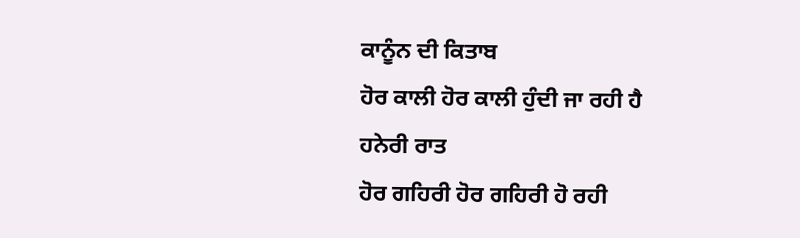ਕਾਨੂੰਨ ਦੀ ਕਿਤਾਬ
ਹੋਰ ਕਾਲੀ ਹੋਰ ਕਾਲੀ ਹੁੰਦੀ ਜਾ ਰਹੀ ਹੈ
ਹਨੇਰੀ ਰਾਤ
ਹੋਰ ਗਹਿਰੀ ਹੋਰ ਗਹਿਰੀ ਹੋ ਰਹੀ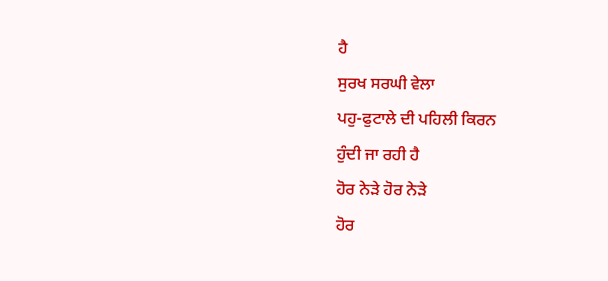ਹੈ
ਸੁਰਖ ਸਰਘੀ ਵੇਲਾ
ਪਹੁ-ਫੁਟਾਲੇ ਦੀ ਪਹਿਲੀ ਕਿਰਨ
ਹੁੰਦੀ ਜਾ ਰਹੀ ਹੈ
ਹੋਰ ਨੇੜੇ ਹੋਰ ਨੇੜੇ
ਹੋਰ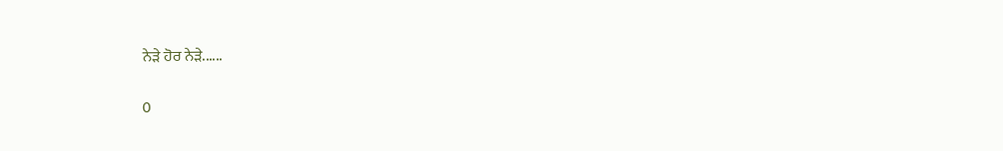ਨੇੜੇ ਹੋਰ ਨੇੜੇ......

0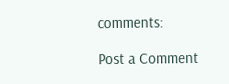comments:

Post a Comment